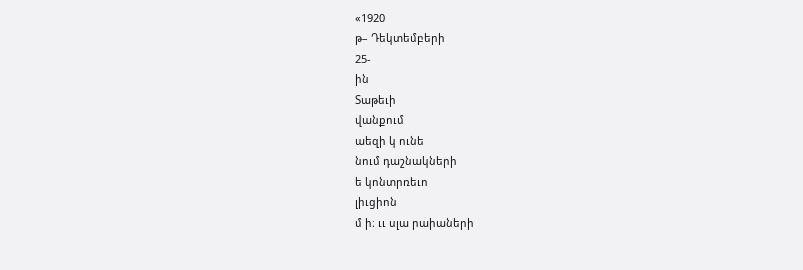«1920
թ– Դեկտեմբերի
25-
ին
Տաթեւի
վանքում
աեզի կ ունե
նում դաշնակների
ե կոնտրռեւո
լիւցիոն
մ ի։ ււ սլա րաիաների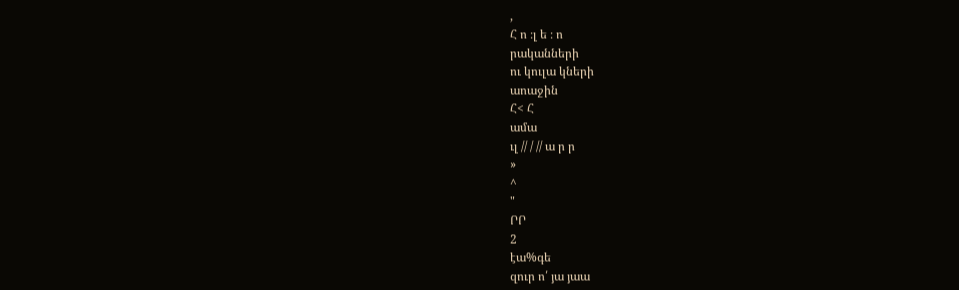,
Հ ո ։լ ե ։ ո
րականների
ու կուլա կների
աոաջին
Հ< Հ
ամա
ւլ // / // ա ր ր
»
^
"
ՐՐ
2
էա%գե
զուր ո՛ յա յաա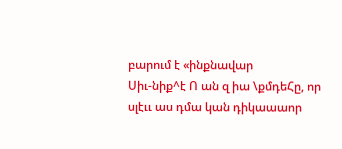բարում է «ինքնավար
Սիւ-նիք^է Ո ան զ իա \քմդեՀը, որ
սլէււ աս դմա կան դիկաաաոր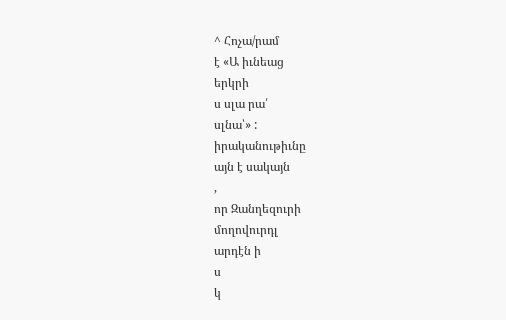^ Հոչա/րամ
է «Ա իւնեաց
երկրի
ս սլա րա՛
սլնա՝» :
իրականութիւնը
այն է սակայն
,
որ Զանղեզուրի
մողովուրդլ
արդէն ի
ս
կ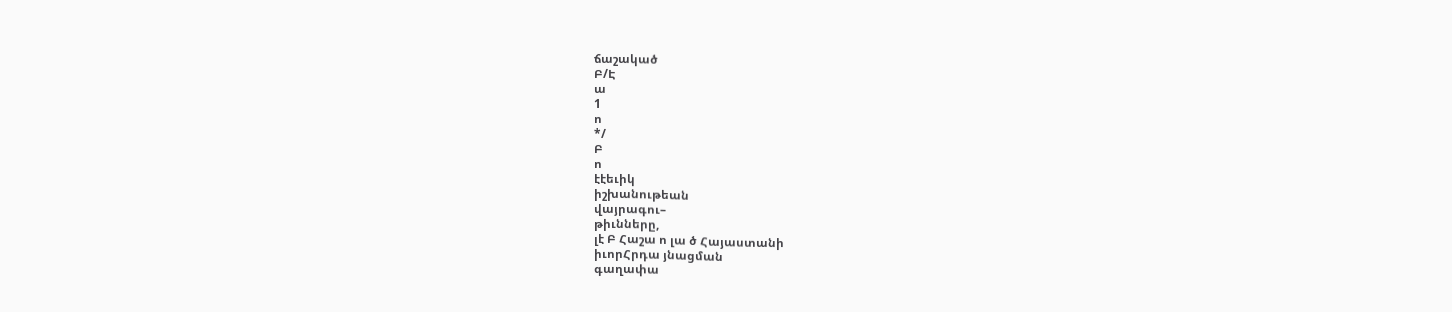ճաշակած
Բ/Է
ա
1
ո
*/
Բ
ո
էէեւիկ
իշխանութեան
վայրագու–
թիւնները,
լէ Բ Հաշա ո լա ծ Հայաստանի
իւորՀրդա յնացման
գաղափա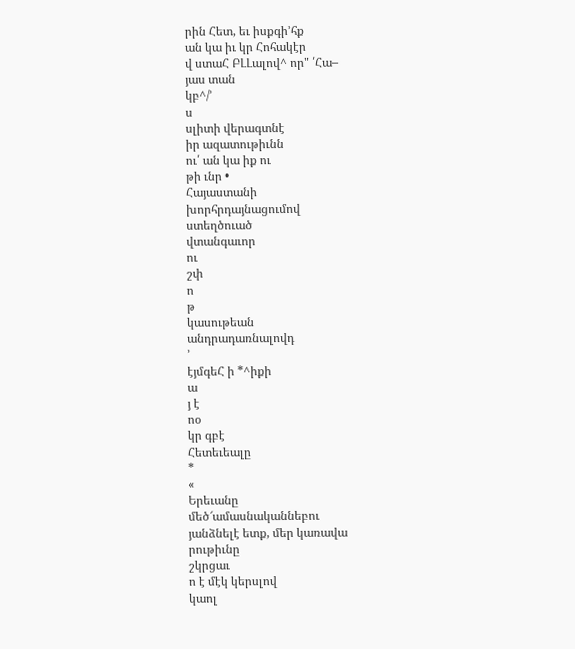րին Հետ, եւ իսքգի՚հք
ան կա իւ կր Հոհակէր
վ ստաՀ ԲԼԼալով^ որ" ՛Հա–
յաս տան
կբ^/՚
ս
սլիտի վերագտնէ
իր ազատութիւնն
ու՛ ան կա իք ու
թի ւնր •
Հայաստանի
խորհրդայնացումով
ստեղծուած
վտանգաւոր
ու
շփ
ո
թ
կասութեան
անդրադառնալովդ
՚
էյմգեՀ ի *^իքի
ա
յ է
ոօ
կր գբէ
Հետեւեալը
*
«
Երեւանը
մեծ՜ամասնականնեբու
յանձնելէ ետք, մեր կառավա
րութիւնը
շկրցաւ
ո է մէկ կերսլով
կաոլ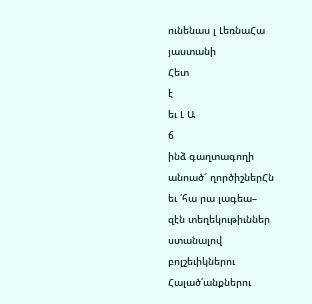ունենաս լ ԼեռնաՀա
յաստանի
Հետ
է
եւ Լ Ա
ճ
ինձ գաղտագողի
անոած՜ ղործիշներՀն
եւ ՛հա րա լագեա–
զէն տեղեկութիւններ
ստանալով
բոլշեւիկներու
Հալած՛անքներու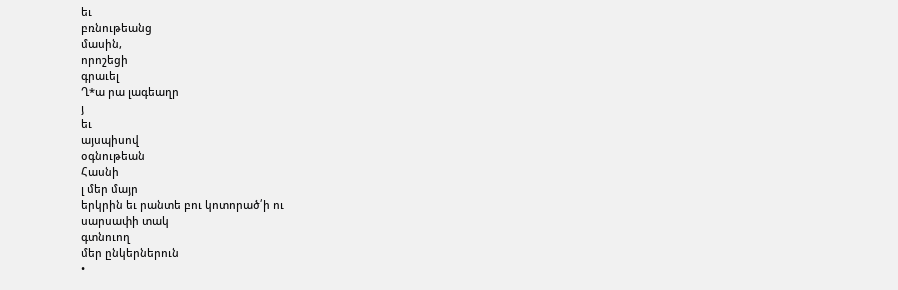եւ
բռնութեանց
մասին,
որոշեցի
գրաւել
Ղ*ա րա լագեաղր
յ
եւ
այսպիսով
օգնութեան
Հասնի
լ մեր մայր
երկրին եւ րանտե բու կոտորած՛ի ու
սարսափի տակ
գտնուող
մեր ընկերներուն
•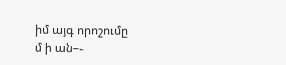իմ այգ որոշումը
մ ի ան–֊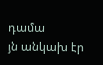դամա
յն անկախ էր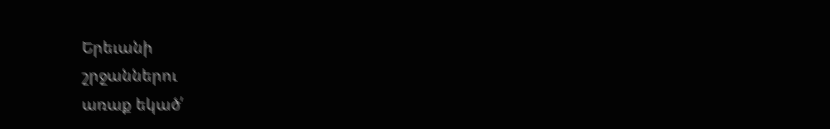Երեւանի
շրջաններու
առաք եկած՛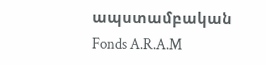ապստամբական
Fonds A.R.A.M